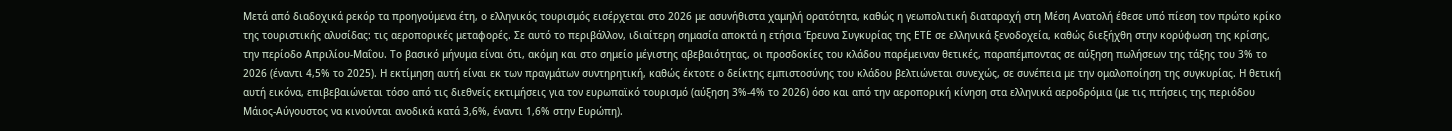Μετά από διαδοχικά ρεκόρ τα προηγούμενα έτη, ο ελληνικός τουρισμός εισέρχεται στο 2026 με ασυνήθιστα χαμηλή ορατότητα, καθώς η γεωπολιτική διαταραχή στη Μέση Ανατολή έθεσε υπό πίεση τον πρώτο κρίκο της τουριστικής αλυσίδας: τις αεροπορικές μεταφορές. Σε αυτό το περιβάλλον, ιδιαίτερη σημασία αποκτά η ετήσια Έρευνα Συγκυρίας της ΕΤΕ σε ελληνικά ξενοδοχεία, καθώς διεξήχθη στην κορύφωση της κρίσης, την περίοδο Απριλίου-Μαΐου. Το βασικό μήνυμα είναι ότι, ακόμη και στο σημείο μέγιστης αβεβαιότητας, οι προσδοκίες του κλάδου παρέμειναν θετικές, παραπέμποντας σε αύξηση πωλήσεων της τάξης του 3% το 2026 (έναντι 4,5% το 2025). Η εκτίμηση αυτή είναι εκ των πραγμάτων συντηρητική, καθώς έκτοτε ο δείκτης εμπιστοσύνης του κλάδου βελτιώνεται συνεχώς, σε συνέπεια με την ομαλοποίηση της συγκυρίας. Η θετική αυτή εικόνα, επιβεβαιώνεται τόσο από τις διεθνείς εκτιμήσεις για τον ευρωπαϊκό τουρισμό (αύξηση 3%-4% το 2026) όσο και από την αεροπορική κίνηση στα ελληνικά αεροδρόμια (με τις πτήσεις της περιόδου Μάιος-Αύγουστος να κινούνται ανοδικά κατά 3,6%, έναντι 1,6% στην Ευρώπη).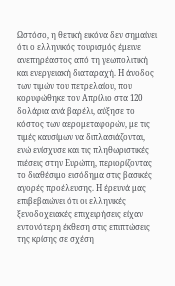Ωστόσο, η θετική εικόνα δεν σημαίνει ότι ο ελληνικός τουρισμός έμεινε ανεπηρέαστος από τη γεωπολιτική και ενεργειακή διαταραχή. Η άνοδος των τιμών του πετρελαίου, που κορυφώθηκε τον Απρίλιο στα 120 δολάρια ανά βαρέλι, αύξησε το κόστος των αερομεταφορών, με τις τιμές καυσίμων να διπλασιάζονται, ενώ ενίσχυσε και τις πληθωριστικές πιέσεις στην Ευρώπη, περιορίζοντας το διαθέσιμο εισόδημα στις βασικές αγορές προέλευσης. Η έρευνά μας επιβεβαιώνει ότι οι ελληνικές ξενοδοχειακές επιχειρήσεις είχαν εντονότερη έκθεση στις επιπτώσεις της κρίσης σε σχέση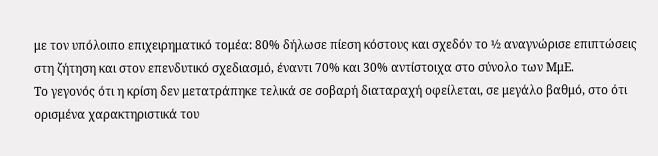με τον υπόλοιπο επιχειρηματικό τομέα: 80% δήλωσε πίεση κόστους και σχεδόν το ½ αναγνώρισε επιπτώσεις στη ζήτηση και στον επενδυτικό σχεδιασμό, έναντι 70% και 30% αντίστοιχα στο σύνολο των ΜμΕ.
Το γεγονός ότι η κρίση δεν μετατράπηκε τελικά σε σοβαρή διαταραχή οφείλεται, σε μεγάλο βαθμό, στο ότι ορισμένα χαρακτηριστικά του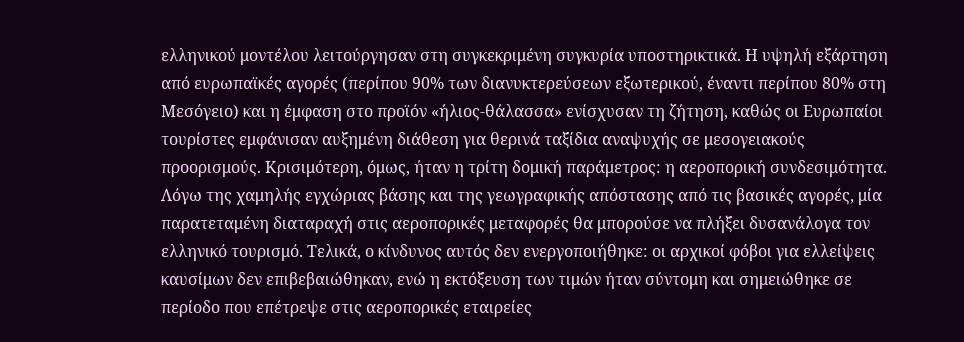ελληνικού μοντέλου λειτούργησαν στη συγκεκριμένη συγκυρία υποστηρικτικά. Η υψηλή εξάρτηση από ευρωπαϊκές αγορές (περίπου 90% των διανυκτερεύσεων εξωτερικού, έναντι περίπου 80% στη Μεσόγειο) και η έμφαση στο προϊόν «ήλιος-θάλασσα» ενίσχυσαν τη ζήτηση, καθώς οι Ευρωπαίοι τουρίστες εμφάνισαν αυξημένη διάθεση για θερινά ταξίδια αναψυχής σε μεσογειακούς προορισμούς. Κρισιμότερη, όμως, ήταν η τρίτη δομική παράμετρος: η αεροπορική συνδεσιμότητα. Λόγω της χαμηλής εγχώριας βάσης και της γεωγραφικής απόστασης από τις βασικές αγορές, μία παρατεταμένη διαταραχή στις αεροπορικές μεταφορές θα μπορούσε να πλήξει δυσανάλογα τον ελληνικό τουρισμό. Τελικά, ο κίνδυνος αυτός δεν ενεργοποιήθηκε: οι αρχικοί φόβοι για ελλείψεις καυσίμων δεν επιβεβαιώθηκαν, ενώ η εκτόξευση των τιμών ήταν σύντομη και σημειώθηκε σε περίοδο που επέτρεψε στις αεροπορικές εταιρείες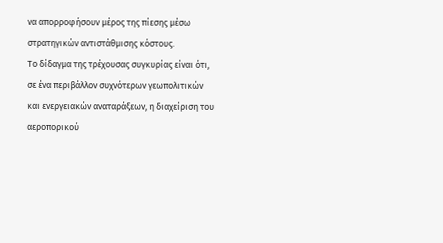να απορροφήσουν μέρος της πίεσης μέσω στρατηγικών αντιστάθμισης κόστους.
Το δίδαγμα της τρέχουσας συγκυρίας είναι ότι, σε ένα περιβάλλον συχνότερων γεωπολιτικών και ενεργειακών αναταράξεων, η διαχείριση του αεροπορικού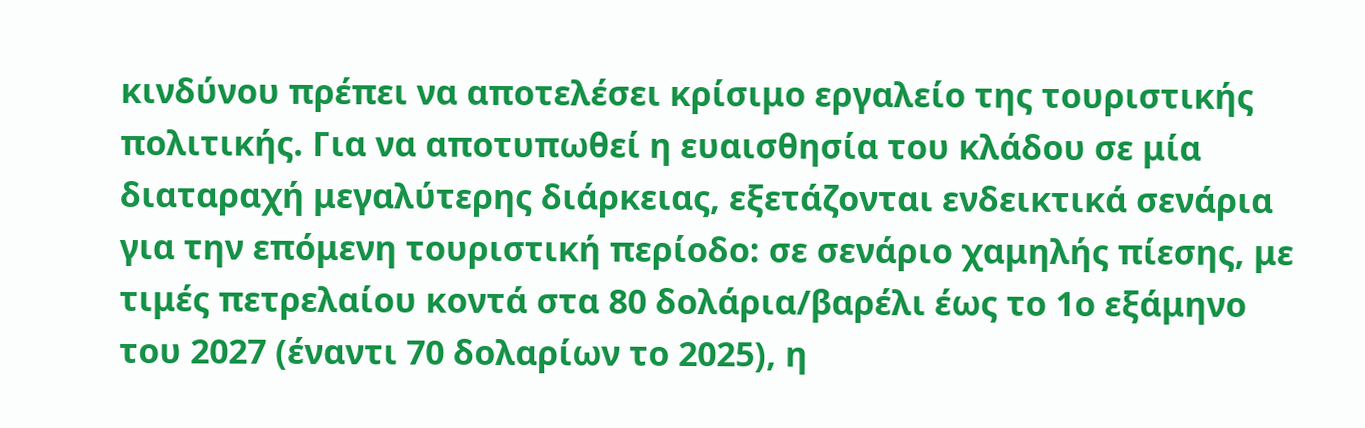κινδύνου πρέπει να αποτελέσει κρίσιμο εργαλείο της τουριστικής πολιτικής. Για να αποτυπωθεί η ευαισθησία του κλάδου σε μία διαταραχή μεγαλύτερης διάρκειας, εξετάζονται ενδεικτικά σενάρια για την επόμενη τουριστική περίοδο: σε σενάριο χαμηλής πίεσης, με τιμές πετρελαίου κοντά στα 80 δολάρια/βαρέλι έως το 1ο εξάμηνο του 2027 (έναντι 70 δολαρίων το 2025), η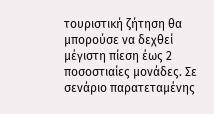τουριστική ζήτηση θα μπορούσε να δεχθεί μέγιστη πίεση έως 2 ποσοστιαίες μονάδες. Σε σενάριο παρατεταμένης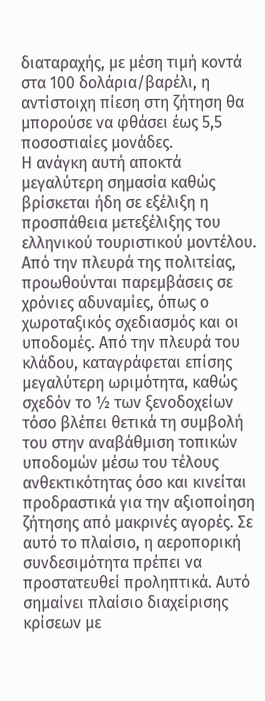διαταραχής, με μέση τιμή κοντά στα 100 δολάρια/βαρέλι, η αντίστοιχη πίεση στη ζήτηση θα μπορούσε να φθάσει έως 5,5 ποσοστιαίες μονάδες.
Η ανάγκη αυτή αποκτά μεγαλύτερη σημασία καθώς βρίσκεται ήδη σε εξέλιξη η προσπάθεια μετεξέλιξης του ελληνικού τουριστικού μοντέλου. Από την πλευρά της πολιτείας, προωθούνται παρεμβάσεις σε χρόνιες αδυναμίες, όπως ο χωροταξικός σχεδιασμός και οι υποδομές. Από την πλευρά του κλάδου, καταγράφεται επίσης μεγαλύτερη ωριμότητα, καθώς σχεδόν το ½ των ξενοδοχείων τόσο βλέπει θετικά τη συμβολή του στην αναβάθμιση τοπικών υποδομών μέσω του τέλους ανθεκτικότητας όσο και κινείται προδραστικά για την αξιοποίηση ζήτησης από μακρινές αγορές. Σε αυτό το πλαίσιο, η αεροπορική συνδεσιμότητα πρέπει να προστατευθεί προληπτικά. Αυτό σημαίνει πλαίσιο διαχείρισης κρίσεων με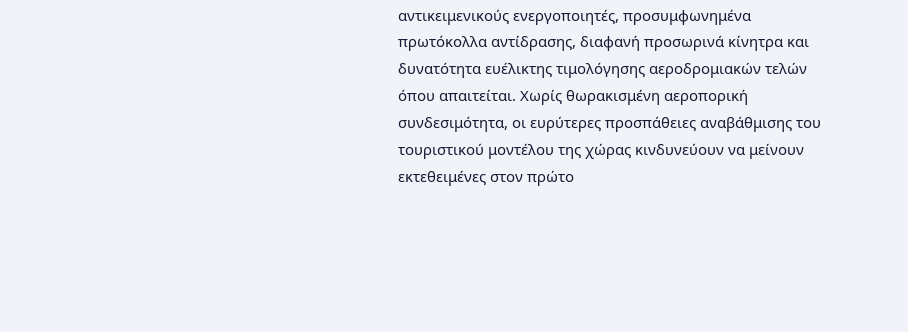αντικειμενικούς ενεργοποιητές, προσυμφωνημένα πρωτόκολλα αντίδρασης, διαφανή προσωρινά κίνητρα και δυνατότητα ευέλικτης τιμολόγησης αεροδρομιακών τελών όπου απαιτείται. Χωρίς θωρακισμένη αεροπορική συνδεσιμότητα, οι ευρύτερες προσπάθειες αναβάθμισης του τουριστικού μοντέλου της χώρας κινδυνεύουν να μείνουν εκτεθειμένες στον πρώτο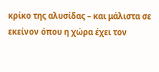κρίκο της αλυσίδας – και μάλιστα σε εκείνον όπου η χώρα έχει τον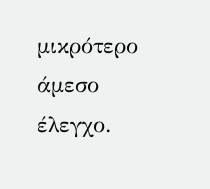μικρότερο άμεσο έλεγχο.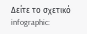Δείτε το σχετικό infographic: